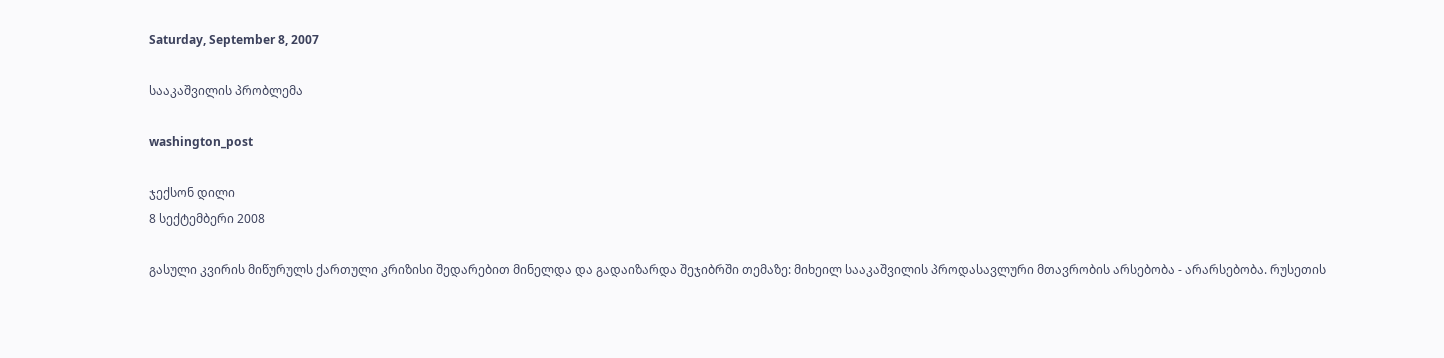Saturday, September 8, 2007

სააკაშვილის პრობლემა

washington_post

ჯექსონ დილი
8 სექტემბერი 2008

გასული კვირის მიწურულს ქართული კრიზისი შედარებით მინელდა და გადაიზარდა შეჯიბრში თემაზე: მიხეილ სააკაშვილის პროდასავლური მთავრობის არსებობა - არარსებობა. რუსეთის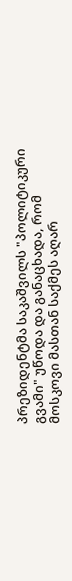პრეზიდენტმა საკაშვილს "პოლიტიკური გვამი" უწოდა და განაცხადა, რომ მოსკოვი მასთან საქმეს აღარ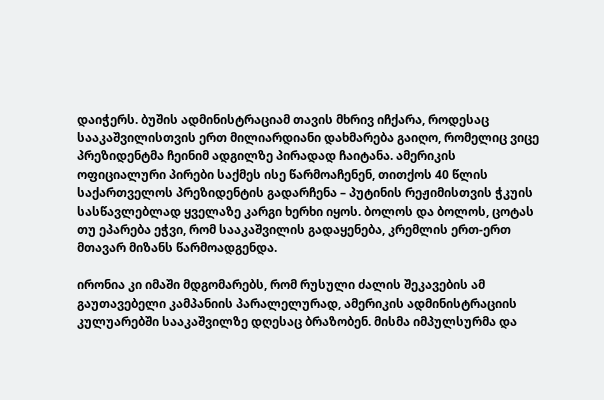დაიჭერს. ბუშის ადმინისტრაციამ თავის მხრივ იჩქარა, როდესაც სააკაშვილისთვის ერთ მილიარდიანი დახმარება გაიღო, რომელიც ვიცე პრეზიდენტმა ჩეინიმ ადგილზე პირადად ჩაიტანა. ამერიკის ოფიციალური პირები საქმეს ისე წარმოაჩენენ, თითქოს 40 წლის საქართველოს პრეზიდენტის გადარჩენა – პუტინის რეჟიმისთვის ჭკუის სასწავლებლად ყველაზე კარგი ხერხი იყოს. ბოლოს და ბოლოს, ცოტას თუ ეპარება ეჭვი, რომ სააკაშვილის გადაყენება, კრემლის ერთ-ერთ მთავარ მიზანს წარმოადგენდა.

ირონია კი იმაში მდგომარებს, რომ რუსული ძალის შეკავების ამ გაუთავებელი კამპანიის პარალელურად, ამერიკის ადმინისტრაციის კულუარებში სააკაშვილზე დღესაც ბრაზობენ. მისმა იმპულსურმა და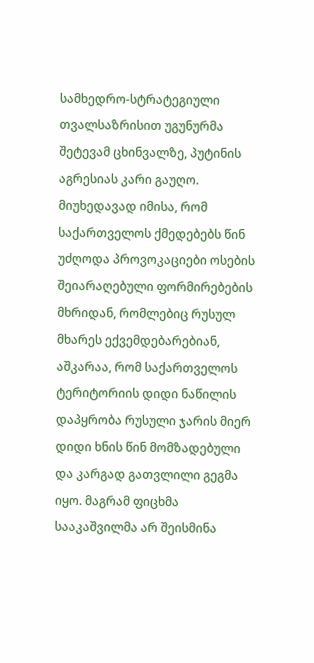სამხედრო-სტრატეგიული თვალსაზრისით უგუნურმა შეტევამ ცხინვალზე, პუტინის აგრესიას კარი გაუღო. მიუხედავად იმისა, რომ საქართველოს ქმედებებს წინ უძღოდა პროვოკაციები ოსების შეიარაღებული ფორმირებების მხრიდან, რომლებიც რუსულ მხარეს ექვემდებარებიან, აშკარაა, რომ საქართველოს ტერიტორიის დიდი ნაწილის დაპყრობა რუსული ჯარის მიერ დიდი ხნის წინ მომზადებული და კარგად გათვლილი გეგმა იყო. მაგრამ ფიცხმა სააკაშვილმა არ შეისმინა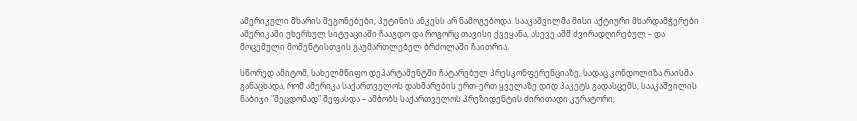ამერიკული მხარის შეგონებები, პუტინის ანკესს არ წამოგებოდა. სააკაშვილმა მისი აქტიური მხარდამჭერები ამერიკაში უხერხულ სიტუაციაში ჩააგდო და როგორც თავისი ქვეყანა, ასევე აშშ ძვირადღირებულ – და მოცემული მომენტისთვის გაუმართლებელ ბრძოლაში ჩაითრია.

სწორედ ამიტომ, სახელმწიფო დეპარტამენტში ჩატარებულ პრესკონფერენციაზე, სადაც კონდოლიზა რაისმა განაცხადა, რომ ამერიკა საქართველოს დახმარების ერთ-ერთ ყველაზე დიდ პაკეტს გადასცემს, სააკაშვილის ნაბიჯი "შეცდომად" შეფასდა – ამბობს საქართველოს პრეზიდენტის ძირითადი კურატორი,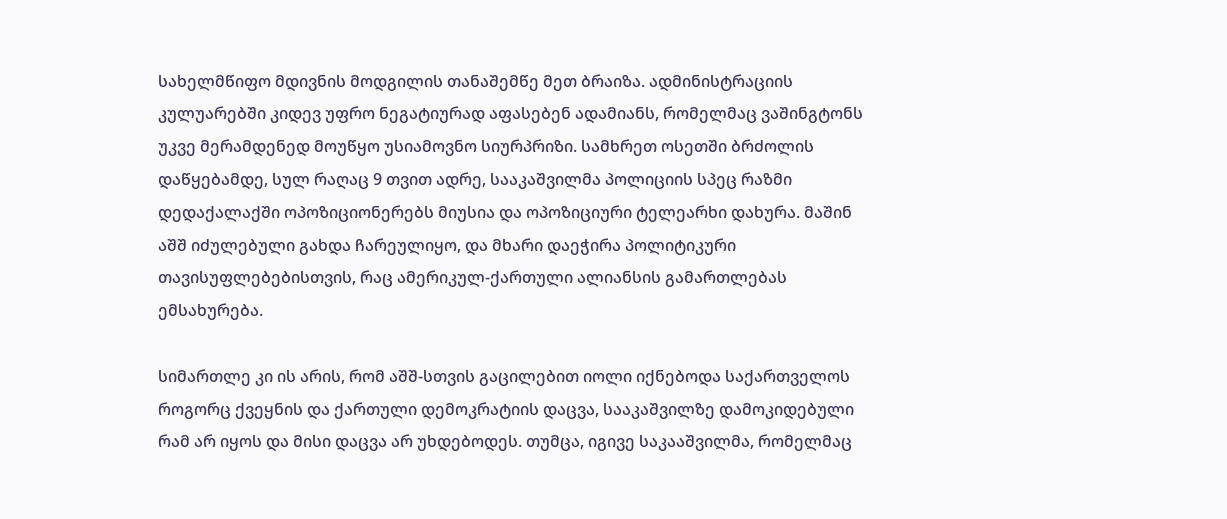სახელმწიფო მდივნის მოდგილის თანაშემწე მეთ ბრაიზა. ადმინისტრაციის კულუარებში კიდევ უფრო ნეგატიურად აფასებენ ადამიანს, რომელმაც ვაშინგტონს უკვე მერამდენედ მოუწყო უსიამოვნო სიურპრიზი. სამხრეთ ოსეთში ბრძოლის დაწყებამდე, სულ რაღაც 9 თვით ადრე, სააკაშვილმა პოლიციის სპეც რაზმი დედაქალაქში ოპოზიციონერებს მიუსია და ოპოზიციური ტელეარხი დახურა. მაშინ აშშ იძულებული გახდა ჩარეულიყო, და მხარი დაეჭირა პოლიტიკური თავისუფლებებისთვის, რაც ამერიკულ-ქართული ალიანსის გამართლებას ემსახურება.

სიმართლე კი ის არის, რომ აშშ-სთვის გაცილებით იოლი იქნებოდა საქართველოს როგორც ქვეყნის და ქართული დემოკრატიის დაცვა, სააკაშვილზე დამოკიდებული რამ არ იყოს და მისი დაცვა არ უხდებოდეს. თუმცა, იგივე საკააშვილმა, რომელმაც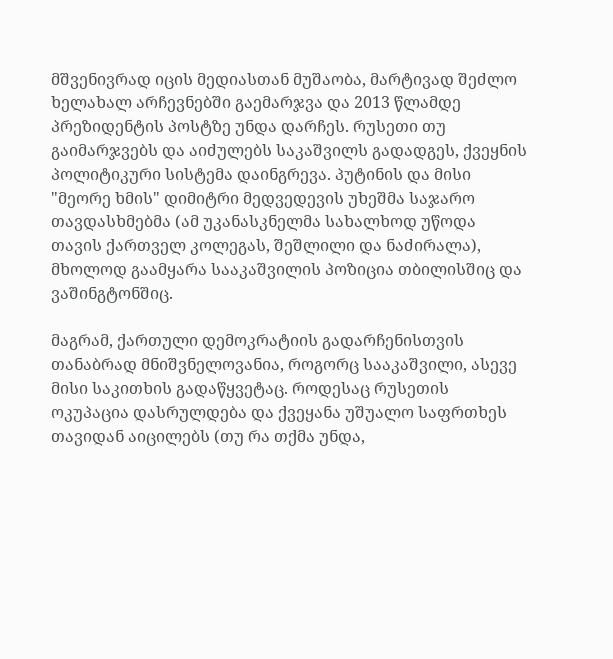მშვენივრად იცის მედიასთან მუშაობა, მარტივად შეძლო ხელახალ არჩევნებში გაემარჯვა და 2013 წლამდე პრეზიდენტის პოსტზე უნდა დარჩეს. რუსეთი თუ გაიმარჯვებს და აიძულებს საკაშვილს გადადგეს, ქვეყნის პოლიტიკური სისტემა დაინგრევა. პუტინის და მისი "მეორე ხმის" დიმიტრი მედვედევის უხეშმა საჯარო თავდასხმებმა (ამ უკანასკნელმა სახალხოდ უწოდა თავის ქართველ კოლეგას, შეშლილი და ნაძირალა), მხოლოდ გაამყარა სააკაშვილის პოზიცია თბილისშიც და ვაშინგტონშიც.

მაგრამ, ქართული დემოკრატიის გადარჩენისთვის თანაბრად მნიშვნელოვანია, როგორც სააკაშვილი, ასევე მისი საკითხის გადაწყვეტაც. როდესაც რუსეთის ოკუპაცია დასრულდება და ქვეყანა უშუალო საფრთხეს თავიდან აიცილებს (თუ რა თქმა უნდა,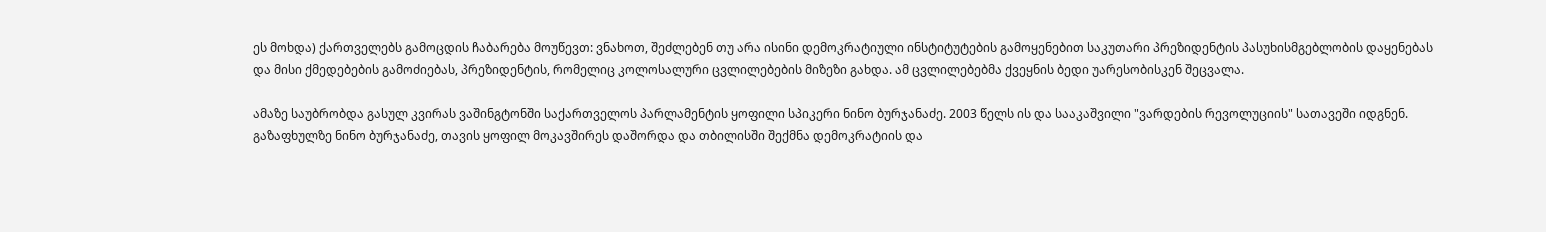ეს მოხდა) ქართველებს გამოცდის ჩაბარება მოუწევთ: ვნახოთ, შეძლებენ თუ არა ისინი დემოკრატიული ინსტიტუტების გამოყენებით საკუთარი პრეზიდენტის პასუხისმგებლობის დაყენებას და მისი ქმედებების გამოძიებას, პრეზიდენტის, რომელიც კოლოსალური ცვლილებების მიზეზი გახდა. ამ ცვლილებებმა ქვეყნის ბედი უარესობისკენ შეცვალა.

ამაზე საუბრობდა გასულ კვირას ვაშინგტონში საქართველოს პარლამენტის ყოფილი სპიკერი ნინო ბურჯანაძე. 2003 წელს ის და სააკაშვილი "ვარდების რევოლუციის" სათავეში იდგნენ. გაზაფხულზე ნინო ბურჯანაძე, თავის ყოფილ მოკავშირეს დაშორდა და თბილისში შექმნა დემოკრატიის და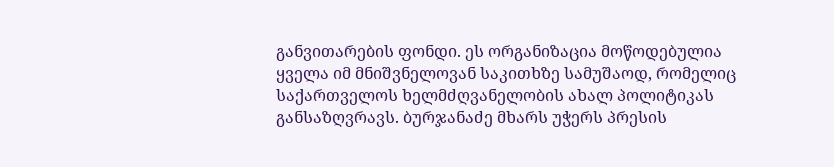განვითარების ფონდი. ეს ორგანიზაცია მოწოდებულია ყველა იმ მნიშვნელოვან საკითხზე სამუშაოდ, რომელიც საქართველოს ხელმძღვანელობის ახალ პოლიტიკას განსაზღვრავს. ბურჯანაძე მხარს უჭერს პრესის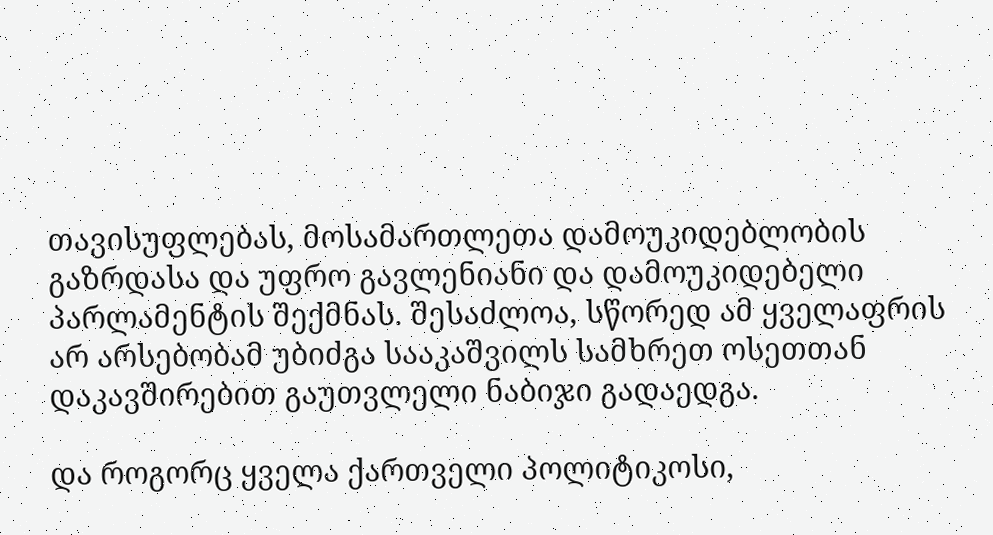თავისუფლებას, მოსამართლეთა დამოუკიდებლობის გაზრდასა და უფრო გავლენიანი და დამოუკიდებელი პარლამენტის შექმნას. შესაძლოა, სწორედ ამ ყველაფრის არ არსებობამ უბიძგა სააკაშვილს სამხრეთ ოსეთთან დაკავშირებით გაუთვლელი ნაბიჯი გადაედგა.

და როგორც ყველა ქართველი პოლიტიკოსი,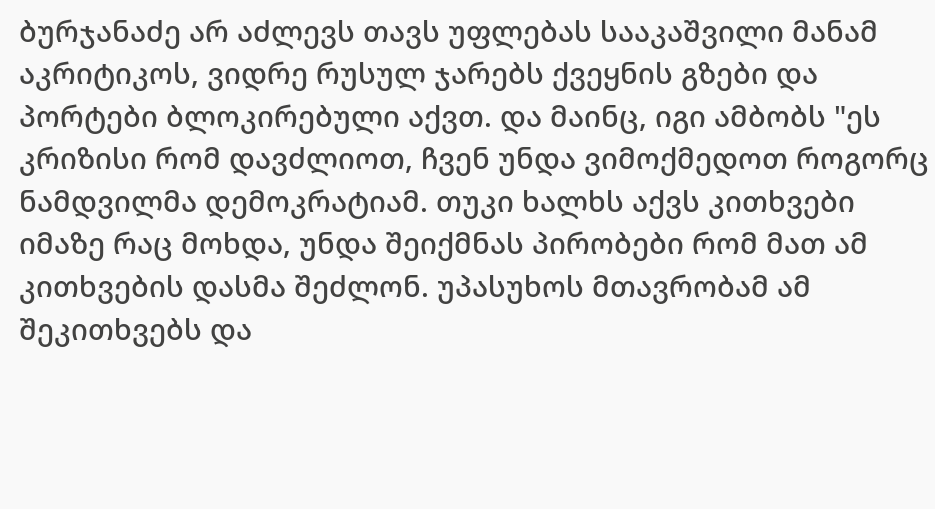ბურჯანაძე არ აძლევს თავს უფლებას სააკაშვილი მანამ აკრიტიკოს, ვიდრე რუსულ ჯარებს ქვეყნის გზები და პორტები ბლოკირებული აქვთ. და მაინც, იგი ამბობს "ეს კრიზისი რომ დავძლიოთ, ჩვენ უნდა ვიმოქმედოთ როგორც ნამდვილმა დემოკრატიამ. თუკი ხალხს აქვს კითხვები იმაზე რაც მოხდა, უნდა შეიქმნას პირობები რომ მათ ამ კითხვების დასმა შეძლონ. უპასუხოს მთავრობამ ამ შეკითხვებს და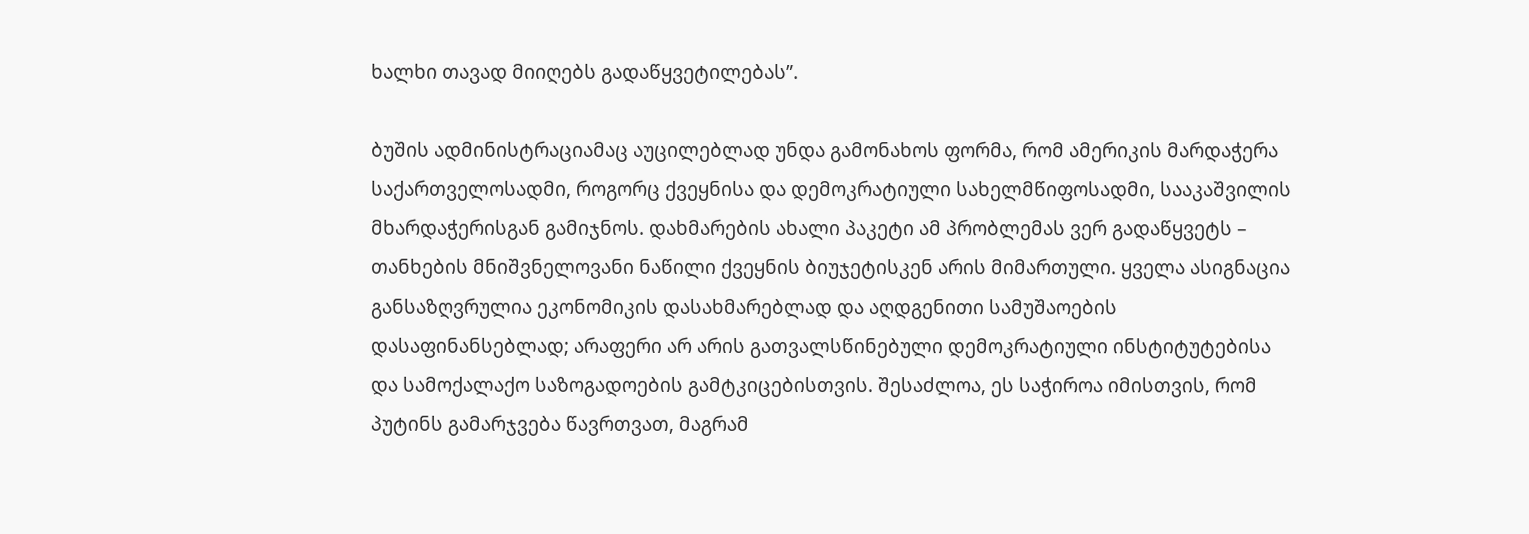ხალხი თავად მიიღებს გადაწყვეტილებას”.

ბუშის ადმინისტრაციამაც აუცილებლად უნდა გამონახოს ფორმა, რომ ამერიკის მარდაჭერა საქართველოსადმი, როგორც ქვეყნისა და დემოკრატიული სახელმწიფოსადმი, სააკაშვილის მხარდაჭერისგან გამიჯნოს. დახმარების ახალი პაკეტი ამ პრობლემას ვერ გადაწყვეტს – თანხების მნიშვნელოვანი ნაწილი ქვეყნის ბიუჯეტისკენ არის მიმართული. ყველა ასიგნაცია განსაზღვრულია ეკონომიკის დასახმარებლად და აღდგენითი სამუშაოების დასაფინანსებლად; არაფერი არ არის გათვალსწინებული დემოკრატიული ინსტიტუტებისა და სამოქალაქო საზოგადოების გამტკიცებისთვის. შესაძლოა, ეს საჭიროა იმისთვის, რომ პუტინს გამარჯვება წავრთვათ, მაგრამ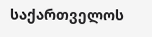საქართველოს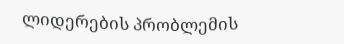ლიდერების პრობლემის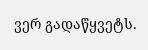ვერ გადაწყვეტს.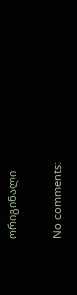ორიგინალი

No comments: